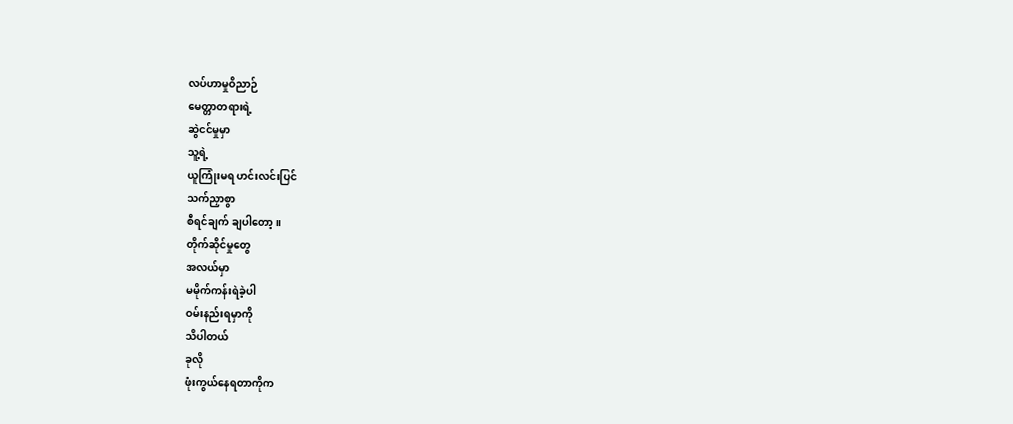လပ်ဟာမှုဝိညာဉ်
မေတ္တာတရားရဲ့
ဆွဲငင်မှုမှာ
သူ့ရဲ့
ယူကြုံးမရ ဟင်းလင်းပြင်
သက်ညှာစွာ
စီရင်ချက် ချပါတော့။
တိုက်ဆိုင်မှုတွေ
အလယ်မှာ
မမိုက်ကန်းရဲခဲ့ပါ
ဝမ်းနည်းရမှာကို
သိပါတယ်
ခုလို
ဖုံးကွယ်နေရတာကိုက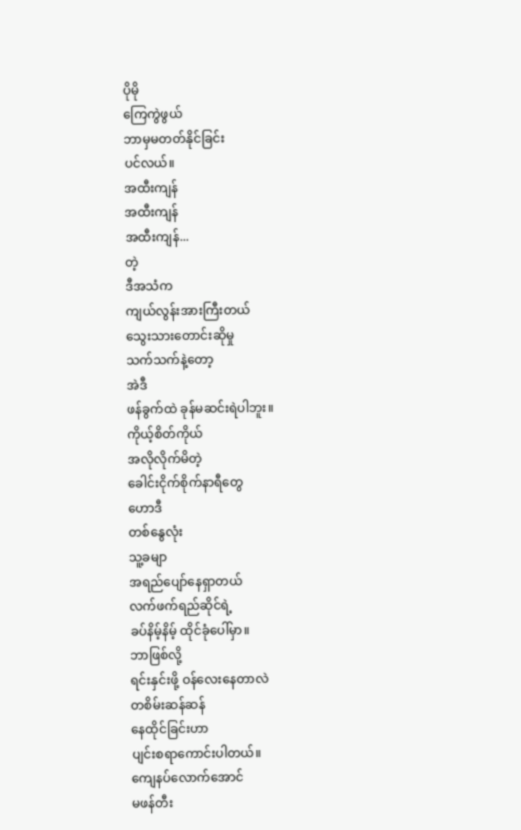ပိုမို
ကြေကွဲဖွယ်
ဘာမှမတတ်နိုင်ခြင်း
ပင်လယ်။
အထီးကျန်
အထီးကျန်
အထီးကျန်...
တဲ့
ဒီအသံက
ကျယ်လွန်းအားကြီးတယ်
သွေးသားတောင်းဆိုမှု
သက်သက်နဲ့တော့
အဲဒီ
ဖန်ခွက်ထဲ ခုန်မဆင်းရဲပါဘူး။
ကိုယ့်စိတ်ကိုယ်
အလိုလိုက်မိတဲ့
ခေါင်းငိုက်စိုက်နာရီတွေ
ဟောဒီ
တစ်နွေလုံး
သူ့ခမျာ
အရည်ပျော်နေရှာတယ်
လက်ဖက်ရည်ဆိုင်ရဲ့
ခပ်နိမ့်နိမ့် ထိုင်ခုံပေါ်မှာ။
ဘာဖြစ်လို့
ရင်းနှင်းဖို့ ဝန်လေးနေတာလဲ
တစိမ်းဆန်ဆန်
နေထိုင်ခြင်းဟာ
ပျင်းစရာကောင်းပါတယ်။
ကျေနပ်လောက်အောင်
မဖန်တီး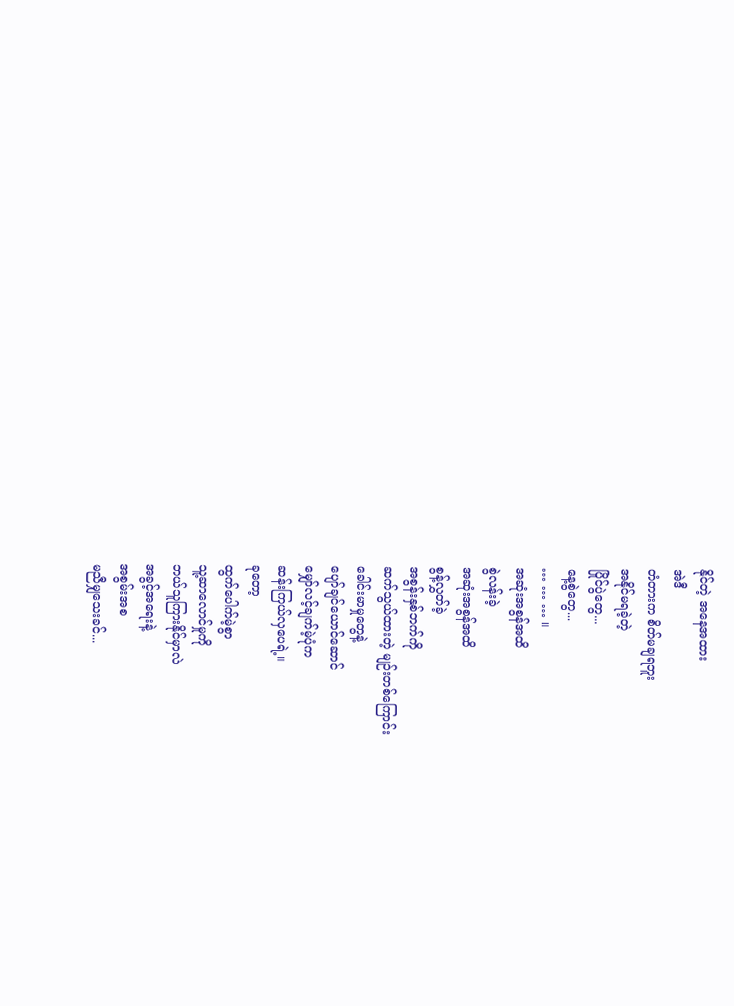နိုင်တဲ့ အနေအထား
အဲဒီ
တံတားက စိတ်မချရဘူး
အနိုင်မရခဲ့တဲ့
ပြိုင်ပွဲတွေ...
နေ့စွဲတွေ...
… … … ။
အဆုံးအစွန်အထိ
စွဲလန်းခဲ့
အဆုံးအစွန်အထိ
စွန့်လွှတ်ခဲ့
အစွန်းနှစ်ဘက်ကို
ဆက်သွယ်ထားတဲ့ မျဉ်းတစ်ကြောင်း
ခေါင်းမာမှုတွေနဲ့
ပျော်ချင်ယောင်ဆောင်
မျှော်လင့်ချက်မဲ့ပုံက
ဆန်းကြယ်လှပေရဲ့။
ခုတော့
ထွက်ပေါက်မဲ့စွာ
သူ့ဆာလောင်မှုကို
ဘယ်သူကြားနိုင်မှာလဲ
အခွင့်အရေးနဲ့
အစွမ်းအစ
မညီမျှသေးခင်...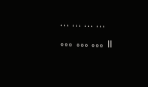… … … …
… … … ။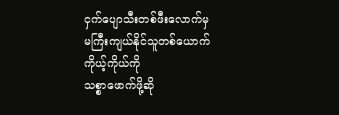ငှက်ပျောသီးတစ်ဖီးလောက်မှ
မကြီးကျယ်နိုင်သူတစ်ယောက်
ကိုယ့်ကိုယ်ကို
သစ္စာဖောက်ဖို့ဆို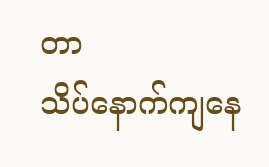တာ
သိပ်နောက်ကျနေ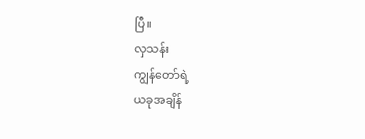ပြီ။
လှသန်း
ကျွန်တော်ရဲ့
ယခုအချိန်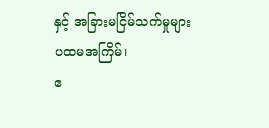နှင့် အခြားမငြိမ်သက်မှုများ
ပထမအကြိမ်၊
ဧ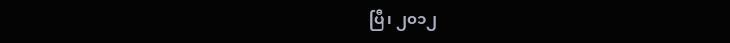ပြီ၊ ၂၀၁၂